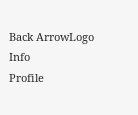Back ArrowLogo
Info
Profile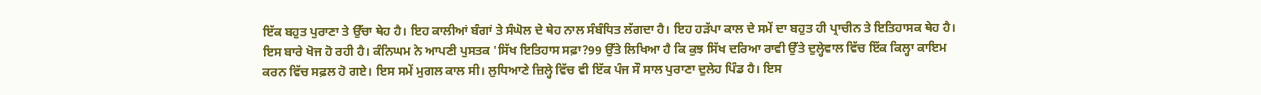ਇੱਕ ਬਹੁਤ ਪੁਰਾਣਾ ਤੇ ਉੱਚਾ ਥੇਹ ਹੈ। ਇਹ ਕਾਲੀਆਂ ਬੰਗਾਂ ਤੇ ਸੰਘੋਲ ਦੇ ਥੇਹ ਨਾਲ ਸੰਬੰਧਿਤ ਲੱਗਦਾ ਹੈ। ਇਹ ਹੜੱਪਾ ਕਾਲ ਦੇ ਸਮੇਂ ਦਾ ਬਹੁਤ ਹੀ ਪ੍ਰਾਚੀਨ ਤੇ ਇਤਿਹਾਸਕ ਥੇਹ ਹੈ। ਇਸ ਬਾਰੇ ਖੋਜ ਹੋ ਰਹੀ ਹੈ। ਕੰਨਿਘਮ ਨੇ ਆਪਣੀ ਪੁਸਤਕ 'ਸਿੱਖ ਇਤਿਹਾਸ ਸਫ਼ਾ?99 ਉੱਤੇ ਲਿਖਿਆ ਹੈ ਕਿ ਕੁਝ ਸਿੱਖ ਦਰਿਆ ਰਾਵੀ ਉੱਤੇ ਦੁਲ੍ਹੇਵਾਲ ਵਿੱਚ ਇੱਕ ਕਿਲ੍ਹਾ ਕਾਇਮ ਕਰਨ ਵਿੱਚ ਸਫ਼ਲ ਹੋ ਗਏ। ਇਸ ਸਮੇਂ ਮੁਗਲ ਕਾਲ ਸੀ। ਲੁਧਿਆਣੇ ਜ਼ਿਲ੍ਹੇ ਵਿੱਚ ਵੀ ਇੱਕ ਪੰਜ ਸੌ ਸਾਲ ਪੁਰਾਣਾ ਦੁਲੇਹ ਪਿੰਡ ਹੈ। ਇਸ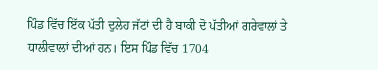ਪਿੰਡ ਵਿੱਚ ਇੱਕ ਪੱਤੀ ਦੁਲੇਹ ਜੱਟਾਂ ਦੀ ਹੈ ਬਾਕੀ ਦੋ ਪੱਤੀਆਂ ਗਰੇਵਾਲਾਂ ਤੇ ਧਾਲੀਵਾਲਾਂ ਦੀਆਂ ਹਨ। ਇਸ ਪਿੰਡ ਵਿੱਚ 1704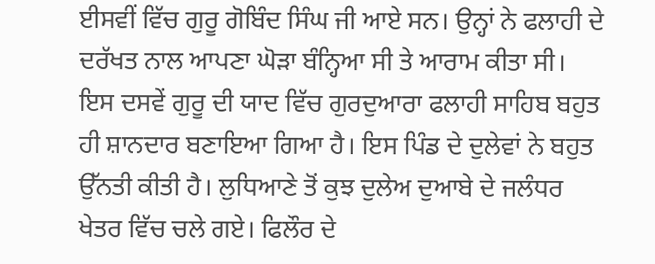ਈਸਵੀਂ ਵਿੱਚ ਗੁਰੂ ਗੋਬਿੰਦ ਸਿੰਘ ਜੀ ਆਏ ਸਨ। ਉਨ੍ਹਾਂ ਨੇ ਫਲਾਹੀ ਦੇ ਦਰੱਖਤ ਨਾਲ ਆਪਣਾ ਘੋੜਾ ਬੰਨ੍ਹਿਆ ਸੀ ਤੇ ਆਰਾਮ ਕੀਤਾ ਸੀ। ਇਸ ਦਸਵੇਂ ਗੁਰੂ ਦੀ ਯਾਦ ਵਿੱਚ ਗੁਰਦੁਆਰਾ ਫਲਾਹੀ ਸਾਹਿਬ ਬਹੁਤ ਹੀ ਸ਼ਾਨਦਾਰ ਬਣਾਇਆ ਗਿਆ ਹੈ। ਇਸ ਪਿੰਡ ਦੇ ਦੁਲੇਵਾਂ ਨੇ ਬਹੁਤ ਉੱਨਤੀ ਕੀਤੀ ਹੈ। ਲੁਧਿਆਣੇ ਤੋਂ ਕੁਝ ਦੁਲੇਅ ਦੁਆਬੇ ਦੇ ਜਲੰਧਰ ਖੇਤਰ ਵਿੱਚ ਚਲੇ ਗਏ। ਫਿਲੌਰ ਦੇ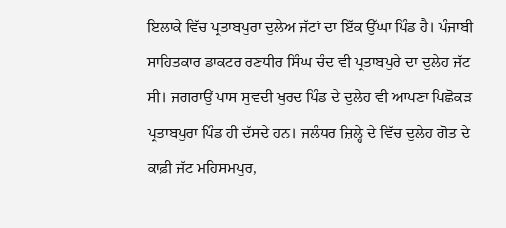ਇਲਾਕੇ ਵਿੱਚ ਪ੍ਰਤਾਬਪੁਰਾ ਦੁਲੇਅ ਜੱਟਾਂ ਦਾ ਇੱਕ ਉੱਘਾ ਪਿੰਡ ਹੈ। ਪੰਜਾਬੀ ਸਾਹਿਤਕਾਰ ਡਾਕਟਰ ਰਣਧੀਰ ਸਿੰਘ ਚੰਦ ਵੀ ਪ੍ਰਤਾਬਪੁਰੇ ਦਾ ਦੁਲੇਹ ਜੱਟ ਸੀ। ਜਗਰਾਉਂ ਪਾਸ ਸੁਵਦੀ ਖੁਰਦ ਪਿੰਡ ਦੇ ਦੁਲੇਹ ਵੀ ਆਪਣਾ ਪਿਛੋਕੜ ਪ੍ਰਤਾਬਪੁਰਾ ਪਿੰਡ ਹੀ ਦੱਸਦੇ ਹਨ। ਜਲੰਧਰ ਜ਼ਿਲ੍ਹੇ ਦੇ ਵਿੱਚ ਦੁਲੇਹ ਗੋਤ ਦੇ ਕਾਫ਼ੀ ਜੱਟ ਮਹਿਸਮਪੁਰ,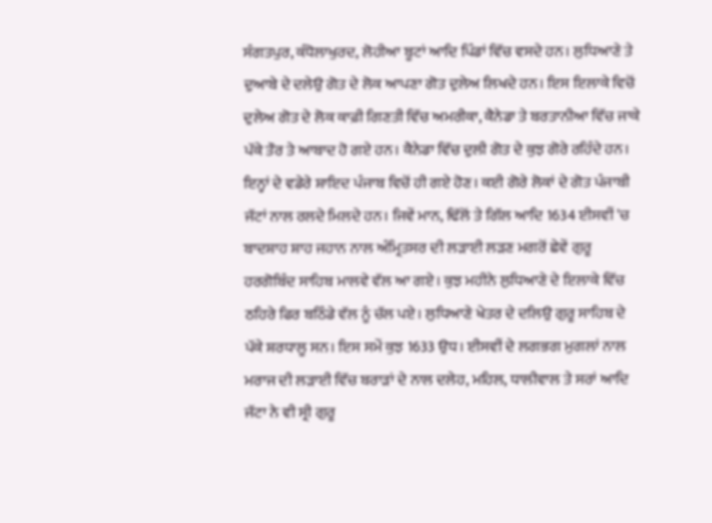ਸੰਗਤਪੁਰ, ਕੰਧੋਲਾਖੁਰਦ, ਲੋਹੀਆ ਬੂਟਾਂ ਆਦਿ ਪਿੰਡਾਂ ਵਿੱਚ ਵਸਦੇ ਹਨ। ਲੁਧਿਆਣੇ ਤੇ ਦੁਆਬੇ ਦੇ ਦਲੇਉ ਗੋਤ ਦੇ ਲੋਕ ਆਪਣਾ ਗੋਤ ਦੁਲੇਅ ਲਿਖਦੇ ਹਨ। ਇਸ ਇਲਾਕੇ ਵਿਚੋਂ ਦੁਲੇਅ ਗੋਤ ਦੇ ਲੋਕ ਕਾਫ਼ੀ ਗਿਣਤੀ ਵਿੱਚ ਅਮਰੀਕਾ, ਕੈਨੇਡਾ ਤੇ ਬਰਤਾਨੀਆ ਵਿੱਚ ਜਾਕੇ ਪੱਕੇ ਤੌਰ ਤੇ ਆਬਾਦ ਹੋ ਗਏ ਹਨ। ਕੈਨੇਡਾ ਵਿੱਚ ਦੁਲੀ ਗੋਤ ਦੇ ਕੁਝ ਗੋਰੇ ਰਹਿੰਦੇ ਹਨ। ਇਨ੍ਹਾਂ ਦੇ ਵਡੇਰੇ ਸ਼ਾਇਦ ਪੰਜਾਬ ਵਿਚੋਂ ਹੀ ਗਏ ਹੋਣ। ਕਈ ਗੋਰੇ ਲੋਕਾਂ ਦੇ ਗੋਤ ਪੰਜਾਬੀ ਜੱਟਾਂ ਨਾਲ ਰਲਦੇ ਮਿਲਦੇ ਹਨ। ਜਿਵੇਂ ਮਾਨ, ਢਿੱਲੋਂ ਤੇ ਗਿੱਲ ਆਦਿ 1634 ਈਸਵੀਂ 'ਚ ਬਾਦਸ਼ਾਹ ਸ਼ਾਹ ਜਹਾਨ ਨਾਲ ਅੰਮ੍ਰਿਤਸਰ ਦੀ ਲੜਾਈ ਲੜਣ ਮਗਰੋਂ ਛੇਵੇਂ ਗੁਰੂ ਹਰਗੋਬਿੰਦ ਸਾਹਿਬ ਮਾਲਵੇ ਵੱਲ ਆ ਗਏ। ਕੁਝ ਮਹੀਨੇ ਲੁਧਿਆਣੇ ਦੇ ਇਲਾਕੇ ਵਿੱਚ ਠਹਿਰੇ ਫਿਰ ਬਠਿੰਡੇ ਵੱਲ ਨੂੰ ਚੱਲ ਪਏ। ਲੁਧਿਆਣੇ ਖੇਤਰ ਦੇ ਦਲਿਉ ਗੁਰੂ ਸਾਹਿਬ ਦੇ ਪੱਕੇ ਸ਼ਰਧਾਲੂ ਸਨ। ਇਸ ਸਮੇਂ ਕੁਝ 1633 ਉਧ। ਈਸਵੀਂ ਦੇ ਲਗਭਗ ਮੁਗਲਾਂ ਨਾਲ ਮਰਾਜ ਦੀ ਲੜਾਈ ਵਿੱਚ ਬਰਾੜਾਂ ਦੇ ਨਾਲ ਦਲੇਹ, ਮਹਿਲ, ਧਾਲੀਵਾਲ ਤੇ ਸਰਾਂ ਆਦਿ ਜੱਟਾ ਨੇ ਵੀ ਸ੍ਰੀ ਗੁਰੂ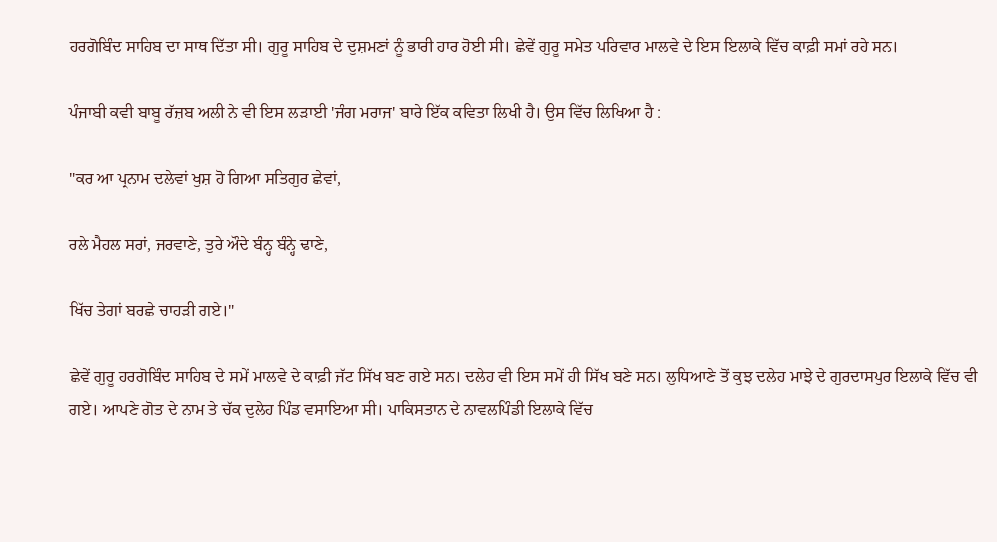ਹਰਗੋਬਿੰਦ ਸਾਹਿਬ ਦਾ ਸਾਥ ਦਿੱਤਾ ਸੀ। ਗੁਰੂ ਸਾਹਿਬ ਦੇ ਦੁਸ਼ਮਣਾਂ ਨੂੰ ਭਾਰੀ ਹਾਰ ਹੋਈ ਸੀ। ਛੇਵੇਂ ਗੁਰੂ ਸਮੇਤ ਪਰਿਵਾਰ ਮਾਲਵੇ ਦੇ ਇਸ ਇਲਾਕੇ ਵਿੱਚ ਕਾਫ਼ੀ ਸਮਾਂ ਰਹੇ ਸਨ।

ਪੰਜਾਬੀ ਕਵੀ ਬਾਬੂ ਰੱਜ਼ਬ ਅਲੀ ਨੇ ਵੀ ਇਸ ਲੜਾਈ 'ਜੰਗ ਮਰਾਜ' ਬਾਰੇ ਇੱਕ ਕਵਿਤਾ ਲਿਖੀ ਹੈ। ਉਸ ਵਿੱਚ ਲਿਖਿਆ ਹੈ :

"ਕਰ ਆ ਪ੍ਰਨਾਮ ਦਲੇਵਾਂ ਖੁਸ਼ ਹੋ ਗਿਆ ਸਤਿਗੁਰ ਛੇਵਾਂ,

ਰਲੇ ਮੈਹਲ ਸਰਾਂ, ਜਰਵਾਣੇ, ਤੁਰੇ ਔਦੇ ਬੰਨ੍ਹ ਬੰਨ੍ਹੇ ਢਾਣੇ,

ਖਿੱਚ ਤੇਗਾਂ ਬਰਛੇ ਚਾਹੜੀ ਗਏ।"

ਛੇਵੇਂ ਗੁਰੂ ਹਰਗੋਬਿੰਦ ਸਾਹਿਬ ਦੇ ਸਮੇਂ ਮਾਲਵੇ ਦੇ ਕਾਫ਼ੀ ਜੱਟ ਸਿੱਖ ਬਣ ਗਏ ਸਨ। ਦਲੇਹ ਵੀ ਇਸ ਸਮੇਂ ਹੀ ਸਿੱਖ ਬਣੇ ਸਨ। ਲੁਧਿਆਣੇ ਤੋਂ ਕੁਝ ਦਲੇਹ ਮਾਝੇ ਦੇ ਗੁਰਦਾਸਪੁਰ ਇਲਾਕੇ ਵਿੱਚ ਵੀ ਗਏ। ਆਪਣੇ ਗੋਤ ਦੇ ਨਾਮ ਤੇ ਚੱਕ ਦੁਲੇਹ ਪਿੰਡ ਵਸਾਇਆ ਸੀ। ਪਾਕਿਸਤਾਨ ਦੇ ਨਾਵਲਪਿੰਡੀ ਇਲਾਕੇ ਵਿੱਚ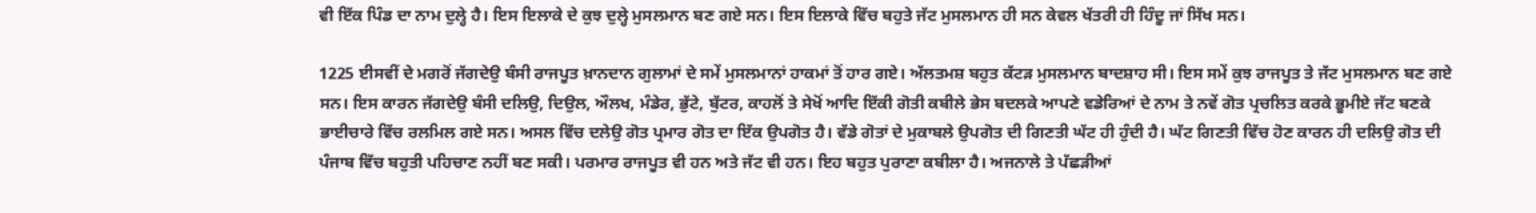ਵੀ ਇੱਕ ਪਿੰਡ ਦਾ ਨਾਮ ਦੁਲ੍ਹੇ ਹੈ। ਇਸ ਇਲਾਕੇ ਦੇ ਕੁਝ ਦੁਲ੍ਹੇ ਮੁਸਲਮਾਨ ਬਣ ਗਏ ਸਨ। ਇਸ ਇਲਾਕੇ ਵਿੱਚ ਬਹੁਤੇ ਜੱਟ ਮੁਸਲਮਾਨ ਹੀ ਸਨ ਕੇਵਲ ਖੱਤਰੀ ਹੀ ਹਿੰਦੂ ਜਾਂ ਸਿੱਖ ਸਨ।

1225 ਈਸਵੀਂ ਦੇ ਮਗਰੋਂ ਜੱਗਦੇਉ ਬੰਸੀ ਰਾਜਪੂਤ ਖ਼ਾਨਦਾਨ ਗੁਲਾਮਾਂ ਦੇ ਸਮੇਂ ਮੁਸਲਮਾਨਾਂ ਹਾਕਮਾਂ ਤੋਂ ਹਾਰ ਗਏ। ਅੱਲਤਮਸ਼ ਬਹੁਤ ਕੱਟੜ ਮੁਸਲਮਾਨ ਬਾਦਸ਼ਾਹ ਸੀ। ਇਸ ਸਮੇਂ ਕੁਝ ਰਾਜਪੂਤ ਤੇ ਜੱਟ ਮੁਸਲਮਾਨ ਬਣ ਗਏ ਸਨ। ਇਸ ਕਾਰਨ ਜੱਗਦੇਉ ਬੰਸੀ ਦਲਿਉ, ਦਿਉਲ, ਔਲਖ, ਮੰਡੇਰ, ਭੁੱਟੇ, ਬੁੱਟਰ, ਕਾਹਲੋਂ ਤੇ ਸੇਖੋਂ ਆਦਿ ਇੱਕੀ ਗੋਤੀ ਕਬੀਲੇ ਭੇਸ ਬਦਲਕੇ ਆਪਣੇ ਵਡੇਰਿਆਂ ਦੇ ਨਾਮ ਤੇ ਨਵੇਂ ਗੋਤ ਪ੍ਰਚਲਿਤ ਕਰਕੇ ਭੂਮੀਏ ਜੱਟ ਬਣਕੇ ਭਾਈਚਾਰੇ ਵਿੱਚ ਰਲਮਿਲ ਗਏ ਸਨ। ਅਸਲ ਵਿੱਚ ਦਲੇਉ ਗੋਤ ਪ੍ਰਮਾਰ ਗੋਤ ਦਾ ਇੱਕ ਉਪਗੋਤ ਹੈ। ਵੱਡੇ ਗੋਤਾਂ ਦੇ ਮੁਕਾਬਲੇ ਉਪਗੋਤ ਦੀ ਗਿਣਤੀ ਘੱਟ ਹੀ ਹੁੰਦੀ ਹੈ। ਘੱਟ ਗਿਣਤੀ ਵਿੱਚ ਹੋਣ ਕਾਰਨ ਹੀ ਦਲਿਉ ਗੋਤ ਦੀ ਪੰਜਾਬ ਵਿੱਚ ਬਹੁਤੀ ਪਹਿਚਾਣ ਨਹੀਂ ਬਣ ਸਕੀ। ਪਰਮਾਰ ਰਾਜਪੂਤ ਵੀ ਹਨ ਅਤੇ ਜੱਟ ਵੀ ਹਨ। ਇਹ ਬਹੁਤ ਪੁਰਾਣਾ ਕਬੀਲਾ ਹੈ। ਅਜਨਾਲੇ ਤੇ ਪੱਛੜੀਆਂ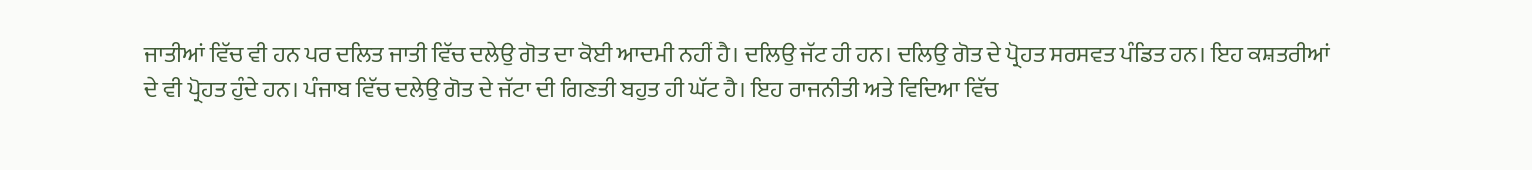ਜਾਤੀਆਂ ਵਿੱਚ ਵੀ ਹਨ ਪਰ ਦਲਿਤ ਜਾਤੀ ਵਿੱਚ ਦਲੇਉ ਗੋਤ ਦਾ ਕੋਈ ਆਦਮੀ ਨਹੀਂ ਹੈ। ਦਲਿਉ ਜੱਟ ਹੀ ਹਨ। ਦਲਿਉ ਗੋਤ ਦੇ ਪ੍ਰੋਹਤ ਸਰਸਵਤ ਪੰਡਿਤ ਹਨ। ਇਹ ਕਸ਼ਤਰੀਆਂ ਦੇ ਵੀ ਪ੍ਰੋਹਤ ਹੁੰਦੇ ਹਨ। ਪੰਜਾਬ ਵਿੱਚ ਦਲੇਉ ਗੋਤ ਦੇ ਜੱਟਾ ਦੀ ਗਿਣਤੀ ਬਹੁਤ ਹੀ ਘੱਟ ਹੈ। ਇਹ ਰਾਜਨੀਤੀ ਅਤੇ ਵਿਦਿਆ ਵਿੱਚ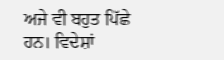ਅਜੇ ਵੀ ਬਹੁਤ ਪਿੱਛੇ ਹਨ। ਵਿਦੇਸ਼ਾਂ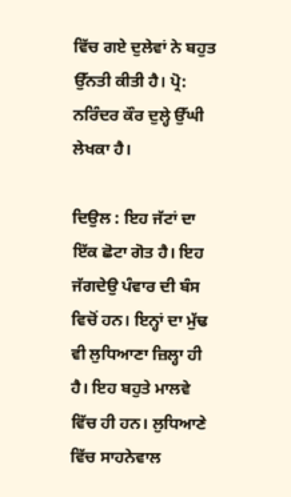ਵਿੱਚ ਗਏ ਦੁਲੇਵਾਂ ਨੇ ਬਹੁਤ ਉੱਨਤੀ ਕੀਤੀ ਹੈ। ਪ੍ਰੋ: ਨਰਿੰਦਰ ਕੌਰ ਦੁਲ੍ਹੇ ਉੱਘੀ ਲੇਖਕਾ ਹੈ।

ਦਿਉਲ : ਇਹ ਜੱਟਾਂ ਦਾ ਇੱਕ ਛੋਟਾ ਗੋਤ ਹੈ। ਇਹ ਜੱਗਦੇਉ ਪੰਵਾਰ ਦੀ ਬੰਸ ਵਿਚੋਂ ਹਨ। ਇਨ੍ਹਾਂ ਦਾ ਮੁੱਢ ਵੀ ਲੁਧਿਆਣਾ ਜ਼ਿਲ੍ਹਾ ਹੀ ਹੈ। ਇਹ ਬਹੁਤੇ ਮਾਲਵੇ ਵਿੱਚ ਹੀ ਹਨ। ਲੁਧਿਆਣੇ ਵਿੱਚ ਸਾਹਨੇਵਾਲ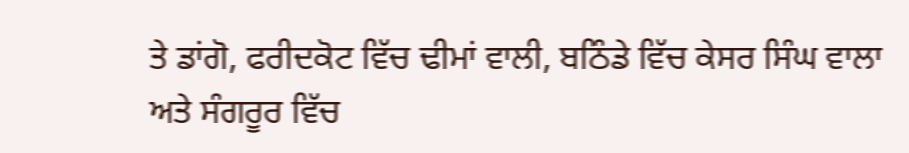ਤੇ ਡਾਂਗੋ, ਫਰੀਦਕੋਟ ਵਿੱਚ ਢੀਮਾਂ ਵਾਲੀ, ਬਠਿੰਡੇ ਵਿੱਚ ਕੇਸਰ ਸਿੰਘ ਵਾਲਾ ਅਤੇ ਸੰਗਰੂਰ ਵਿੱਚ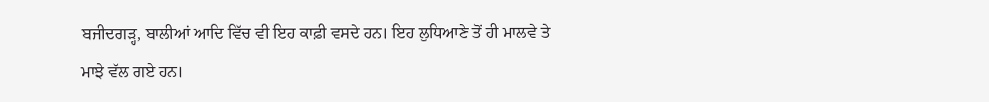ਬਜੀਦਗੜ੍ਹ, ਬਾਲੀਆਂ ਆਦਿ ਵਿੱਚ ਵੀ ਇਹ ਕਾਫ਼ੀ ਵਸਦੇ ਹਨ। ਇਹ ਲੁਧਿਆਣੇ ਤੋਂ ਹੀ ਮਾਲਵੇ ਤੇ ਮਾਝੇ ਵੱਲ ਗਏ ਹਨ।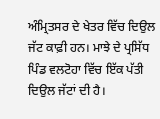ਅੰਮ੍ਰਿਤਸਰ ਦੇ ਖੇਤਰ ਵਿੱਚ ਦਿਉਲ ਜੱਟ ਕਾਫ਼ੀ ਹਨ। ਮਾਝੇ ਦੇ ਪ੍ਰਸਿੱਧ ਪਿੰਡ ਵਲਟੋਹਾ ਵਿੱਚ ਇੱਕ ਪੱਤੀ ਦਿਉਲ ਜੱਟਾਂ ਦੀ ਹੈ।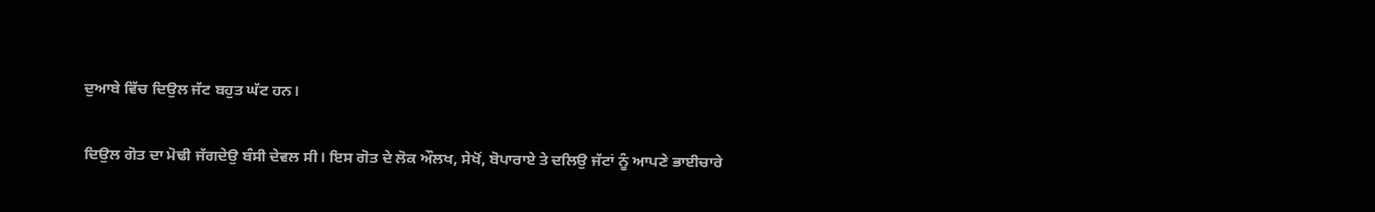ਦੁਆਬੇ ਵਿੱਚ ਦਿਉਲ ਜੱਟ ਬਹੁਤ ਘੱਟ ਹਨ।

ਦਿਉਲ ਗੋਤ ਦਾ ਮੋਢੀ ਜੱਗਦੇਉ ਬੰਸੀ ਦੇਵਲ ਸੀ। ਇਸ ਗੋਤ ਦੇ ਲੋਕ ਔਲਖ, ਸੇਖੋਂ, ਬੋਪਾਰਾਏ ਤੇ ਦਲਿਉ ਜੱਟਾਂ ਨੂੰ ਆਪਣੇ ਭਾਈਚਾਰੇ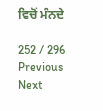ਵਿਚੋਂ ਮੰਨਦੇ

252 / 296
Previous
Next